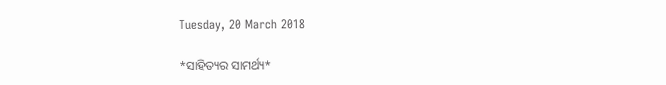Tuesday, 20 March 2018

*ସାହିତ୍ୟର ସାମର୍ଥ୍ୟ*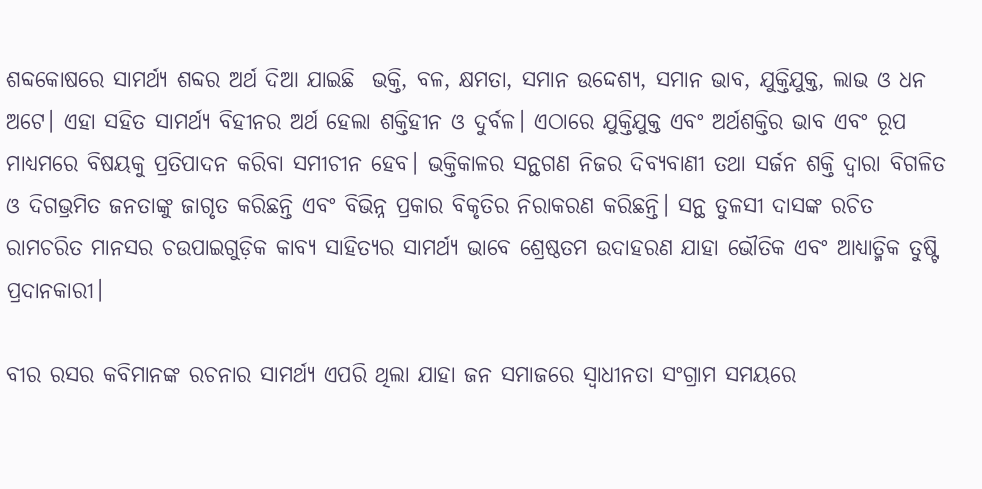ଶବ୍ଦକୋଷରେ ସାମର୍ଥ୍ୟ ଶବ୍ଦର ଅର୍ଥ ଦିଆ ଯାଇଛି  ଭକ୍ତି, ବଳ, କ୍ଷମତା, ସମାନ ଉଦ୍ଦେଶ୍ୟ, ସମାନ ଭାବ, ଯୁକ୍ତିଯୁକ୍ତ, ଲାଭ ଓ ଧନ ଅଟେ। ଏହା ସହିତ ସାମର୍ଥ୍ୟ ବିହୀନର ଅର୍ଥ ହେଲା ଶକ୍ତିହୀନ ଓ ଦୁର୍ବଳ। ଏଠାରେ ଯୁକ୍ତିଯୁକ୍ତ ଏବଂ ଅର୍ଥଶକ୍ତିର ଭାବ ଏବଂ ରୂପ ମାଧ୍ୟମରେ ବିଷୟକୁ ପ୍ରତିପାଦନ କରିବା ସମୀଚୀନ ହେବ। ଭକ୍ତିକାଳର ସନ୍ଥଗଣ ନିଜର ଦିବ୍ୟବାଣୀ ତଥା ସର୍ଜନ ଶକ୍ତି ଦ୍ୱାରା ବିଗଳିତ ଓ ଦିଗଭ୍ରମିତ ଜନତାଙ୍କୁ ଜାଗୃତ କରିଛନ୍ତି ଏବଂ ବିଭିନ୍ନ ପ୍ରକାର ବିକୃତିର ନିରାକରଣ କରିଛନ୍ତି। ସନ୍ଥ ତୁଳସୀ ଦାସଙ୍କ ରଚିତ ରାମଚରିତ ମାନସର ଚଉପାଇଗୁଡ଼ିକ କାବ୍ୟ ସାହିତ୍ୟର ସାମର୍ଥ୍ୟ ଭାବେ ଶ୍ରେଷ୍ଠତମ ଉଦାହରଣ ଯାହା ଭୌତିକ ଏବଂ ଆଧ୍ୟାତ୍ମିକ ତୁଷ୍ଟି ପ୍ରଦାନକାରୀ।

ବୀର ରସର କବିମାନଙ୍କ ରଚନାର ସାମର୍ଥ୍ୟ ଏପରି ଥିଲା ଯାହା ଜନ ସମାଜରେ ସ୍ୱାଧୀନତା ସଂଗ୍ରାମ ସମୟରେ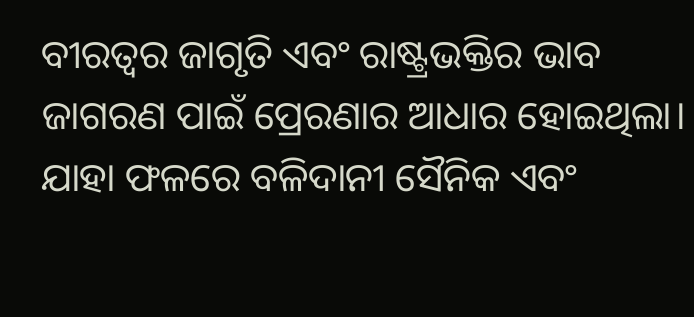ବୀରତ୍ୱର ଜାଗୃତି ଏବଂ ରାଷ୍ଟ୍ରଭକ୍ତିର ଭାବ ଜାଗରଣ ପାଇଁ ପ୍ରେରଣାର ଆଧାର ହୋଇଥିଲା। ଯାହା ଫଳରେ ବଳିଦାନୀ ସୈନିକ ଏବଂ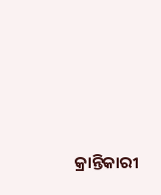କ୍ରାନ୍ତିକାରୀ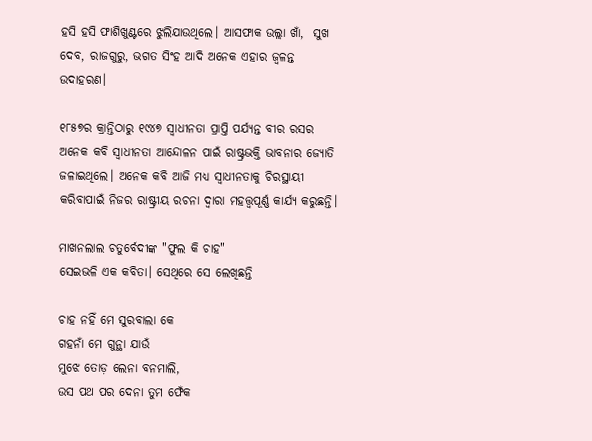ହସି ହସି ଫାଶିଖୁଣ୍ଟରେ ଝୁଲିଯାଉଥିଲେ। ଆସଫାକ ଉଲ୍ଲା ଖାଁ,  ସୁଖ ଦେବ, ରାଜଗୁରୁ, ଭଗତ ସିଂହ ଆଦି ଅନେକ ଏହାର ଜ୍ୱଳନ୍ତ ଉଦାହରଣ।

୧୮୫୭ର କ୍ରାନ୍ତିଠାରୁ ୧୯୪୭ ସ୍ୱାଧୀନତା ପ୍ରାପ୍ତି ପର୍ଯ୍ୟନ୍ତ ବୀର ରସର ଅନେକ କବି ସ୍ୱାଧୀନତା ଆନ୍ଦୋଳନ ପାଇଁ ରାଷ୍ଟ୍ରଭକ୍ତି ଭାବନାର ଜ୍ୟୋତି ଜଳାଇଥିଲେ। ଅନେକ କବି ଆଜି ମଧ୍ୟ ସ୍ୱାଧୀନତାକୁ ଚିରସ୍ଥାୟୀ କରିବାପାଇଁ ନିଜର ରାଷ୍ଟ୍ରୀୟ ରଚନା ଦ୍ୱାରା ମହତ୍ତ୍ୱପୂର୍ଣ୍ଣ କାର୍ଯ୍ୟ କରୁଛନ୍ତି।

ମାଖନଲାଲ ଚତୁର୍ବେଦୀଙ୍କ "ଫୁଲ କି ଚାହ"
ସେଇଭଳି ଏକ କବିତା। ସେଥିରେ ସେ ଲେଖିଛନ୍ତି

ଚାହ ନହିଁ ମେ ସୁରବାଲା କେ
ଗହନାଁ ମେ ଗୁନ୍ଥା ଯାଉଁ
ମୁଝେ ତୋଡ଼ ଲେନା ବନମାଲି,
ଉସ ପଥ ପର ଦେନା ତୁମ ଫେଁକ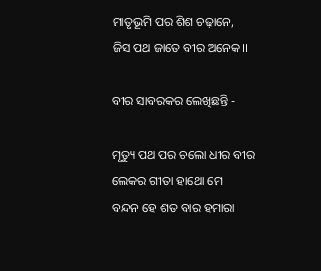ମାତୃଭୂମି ପର ଶିଶ ଚଢ଼ାନେ,
ଜିସ ପଥ ଜାତେ ବୀର ଅନେକ।।

ବୀର ସାବରକର ଲେଖିଛନ୍ତି -

ମୃତ୍ୟୁ ପଥ ପର ଚଲୋ ଧୀର ବୀର
ଲେକର ଗୀତା ହାଥୋ ମେ
ବନ୍ଦନ ହେ ଶତ ବାର ହମାରା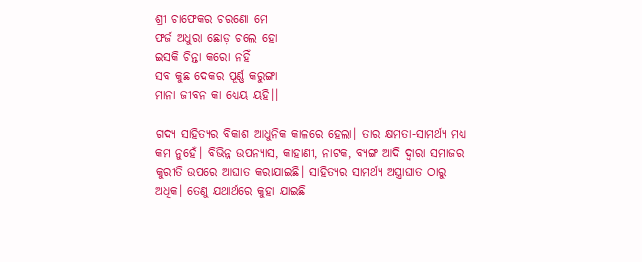ଶ୍ରୀ ଚାଫେକର ଚରଣୋ ମେ
ଫର୍ଜ ଅଧୁରା ଛୋଡ଼ ଚଲେ ହୋ
ଇସକି ଚିନ୍ତା କରୋ ନହିଁ
ସବ କୁଛ ଦେକର ପୂର୍ଣ୍ଣ କରୁଙ୍ଗା
ମାନା ଜୀବନ କା ଧ୍ୟେୟ ୟହି।।

ଗଦ୍ୟ ସାହିତ୍ୟର ବିକାଶ ଆଧୁନିକ କାଳରେ ହେଲା। ତାର କ୍ଷମତା-ସାମର୍ଥ୍ୟ ମଧ୍ୟ କମ ନୁହେଁ। ବିଭିନ୍ନ ଉପନ୍ୟାସ, କାହାଣୀ, ନାଟକ, ବ୍ୟଙ୍ଗ ଆଦି ଦ୍ୱାରା ସମାଜର କୁରୀତି ଉପରେ ଆଘାତ କରାଯାଇଛି। ସାହିତ୍ୟର ସାମର୍ଥ୍ୟ ଅସ୍ତ୍ରାଘାତ ଠାରୁ ଅଧିକ। ତେଣୁ ଯଥାର୍ଥରେ କୁହା ଯାଇଛି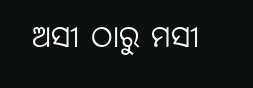ଅସୀ ଠାରୁ ମସୀ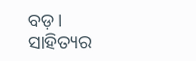ବଡ଼।
ସାହିତ୍ୟର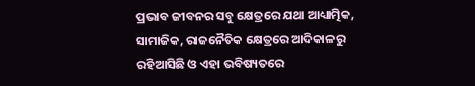ପ୍ରଭାବ ଜୀବନର ସବୁ କ୍ଷେତ୍ରରେ ଯଥା ଆଧ୍ୟାତ୍ମିକ, ସାମାଜିକ, ରାଜନୈତିକ କ୍ଷେତ୍ରରେ ଆଦିକାଳରୁ ରହିଆସିଛି ଓ ଏହା ଭବିଷ୍ୟତରେ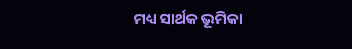ମଧ୍ୟ ସାର୍ଥକ ଭୂମିକା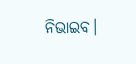ନିଭାଇବ।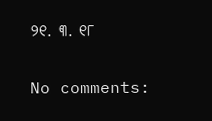୨୧. ୩. ୧୮

No comments: